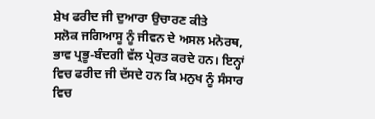ਸ਼ੇਖ ਫਰੀਦ ਜੀ ਦੁਆਰਾ ਉਚਾਰਣ ਕੀਤੇ
ਸਲੋਕ ਜਗਿਆਸੂ ਨੂੰ ਜੀਵਨ ਦੇ ਅਸਲ ਮਨੋਰਥ, ਭਾਵ ਪ੍ਰਭੂ-ਬੰਦਗੀ ਵੱਲ ਪ੍ਰੇਰਤ ਕਰਦੇ ਹਨ। ਇਨ੍ਹਾਂ ਵਿਚ ਫਰੀਦ ਜੀ ਦੱਸਦੇ ਹਨ ਕਿ ਮਨੁਖ ਨੂੰ ਸੰਸਾਰ ਵਿਚ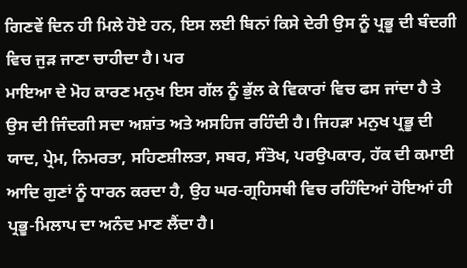ਗਿਣਵੇਂ ਦਿਨ ਹੀ ਮਿਲੇ ਹੋਏ ਹਨ, ਇਸ ਲਈ ਬਿਨਾਂ ਕਿਸੇ ਦੇਰੀ ਉਸ ਨੂੰ ਪ੍ਰਭੂ ਦੀ ਬੰਦਗੀ ਵਿਚ ਜੁੜ ਜਾਣਾ ਚਾਹੀਦਾ ਹੈ। ਪਰ
ਮਾਇਆ ਦੇ ਮੋਹ ਕਾਰਣ ਮਨੁਖ ਇਸ ਗੱਲ ਨੂੰ ਭੁੱਲ ਕੇ ਵਿਕਾਰਾਂ ਵਿਚ ਫਸ ਜਾਂਦਾ ਹੈ ਤੇ ਉਸ ਦੀ ਜਿੰਦਗੀ ਸਦਾ ਅਸ਼ਾਂਤ ਅਤੇ ਅਸਹਿਜ ਰਹਿੰਦੀ ਹੈ। ਜਿਹੜਾ ਮਨੁਖ ਪ੍ਰਭੂ ਦੀ ਯਾਦ, ਪ੍ਰੇਮ, ਨਿਮਰਤਾ, ਸਹਿਣਸ਼ੀਲਤਾ, ਸਬਰ, ਸੰਤੋਖ, ਪਰਉਪਕਾਰ, ਹੱਕ ਦੀ ਕਮਾਈ ਆਦਿ ਗੁਣਾਂ ਨੂੰ ਧਾਰਨ ਕਰਦਾ ਹੈ, ਉਹ ਘਰ-ਗ੍ਰਹਿਸਥੀ ਵਿਚ ਰਹਿੰਦਿਆਂ ਹੋਇਆਂ ਹੀ ਪ੍ਰਭੂ-ਮਿਲਾਪ ਦਾ ਅਨੰਦ ਮਾਣ ਲੈਂਦਾ ਹੈ।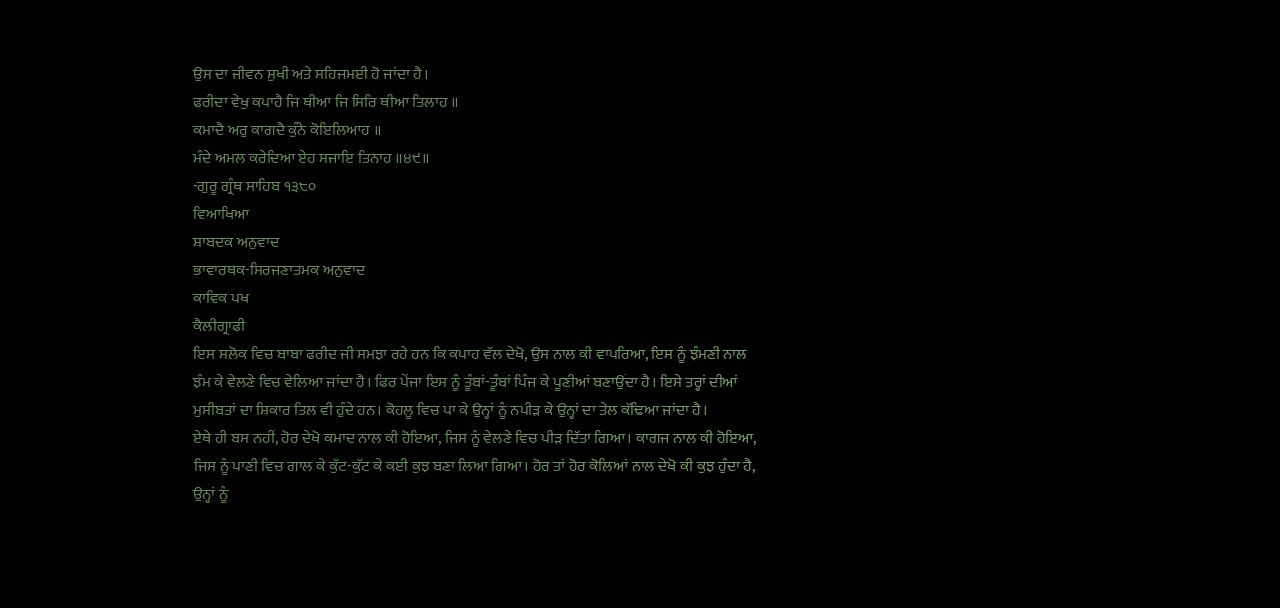ਉਸ ਦਾ ਜੀਵਨ ਸੁਖੀ ਅਤੇ ਸਹਿਜਮਈ ਹੋ ਜਾਂਦਾ ਹੈ।
ਫਰੀਦਾ ਵੇਖੁ ਕਪਾਹੈ ਜਿ ਥੀਆ ਜਿ ਸਿਰਿ ਥੀਆ ਤਿਲਾਹ ॥
ਕਮਾਦੈ ਅਰੁ ਕਾਗਦੈ ਕੁੰਨੇ ਕੋਇਲਿਆਹ ॥
ਮੰਦੇ ਅਮਲ ਕਰੇਦਿਆ ਏਹ ਸਜਾਇ ਤਿਨਾਹ ॥੪੯॥
-ਗੁਰੂ ਗ੍ਰੰਥ ਸਾਹਿਬ ੧੩੮੦
ਵਿਆਖਿਆ
ਸ਼ਾਬਦਕ ਅਨੁਵਾਦ
ਭਾਵਾਰਥਕ-ਸਿਰਜਣਾਤਮਕ ਅਨੁਵਾਦ
ਕਾਵਿਕ ਪਖ
ਕੈਲੀਗ੍ਰਾਫੀ
ਇਸ ਸਲੋਕ ਵਿਚ ਬਾਬਾ ਫਰੀਦ ਜੀ ਸਮਝਾ ਰਹੇ ਹਨ ਕਿ ਕਪਾਹ ਵੱਲ ਦੇਖੋ, ਉਸ ਨਾਲ ਕੀ ਵਾਪਰਿਆ, ਇਸ ਨੂੰ ਝੰਮਣੀ ਨਾਲ ਝੰਮ ਕੇ ਵੇਲਣੇ ਵਿਚ ਵੇਲਿਆ ਜਾਂਦਾ ਹੈ। ਫਿਰ ਪੇਂਜਾ ਇਸ ਨੂੰ ਤੂੰਬਾਂ-ਤੂੰਬਾਂ ਪਿੰਜ ਕੇ ਪੂਣੀਆਂ ਬਣਾਉਂਦਾ ਹੈ। ਇਸੇ ਤਰ੍ਹਾਂ ਦੀਆਂ ਮੁਸੀਬਤਾਂ ਦਾ ਸ਼ਿਕਾਰ ਤਿਲ ਵੀ ਹੁੰਦੇ ਹਨ। ਕੋਹਲੂ ਵਿਚ ਪਾ ਕੇ ਉਨ੍ਹਾਂ ਨੂੰ ਨਪੀੜ ਕੇ ਉਨ੍ਹਾਂ ਦਾ ਤੇਲ ਕੱਢਿਆ ਜਾਂਦਾ ਹੈ।
ਏਥੇ ਹੀ ਬਸ ਨਹੀਂ, ਹੋਰ ਦੇਖੋ ਕਮਾਦ ਨਾਲ ਕੀ ਹੋਇਆ, ਜਿਸ ਨੂੰ ਵੇਲਣੇ ਵਿਚ ਪੀੜ ਦਿੱਤਾ ਗਿਆ। ਕਾਗਜ ਨਾਲ ਕੀ ਹੋਇਆ, ਜਿਸ ਨੂੰ ਪਾਣੀ ਵਿਚ ਗਾਲ ਕੇ ਕੁੱਟ-ਕੁੱਟ ਕੇ ਕਈ ਕੁਝ ਬਣਾ ਲਿਆ ਗਿਆ। ਹੋਰ ਤਾਂ ਹੋਰ ਕੋਲਿਆਂ ਨਾਲ ਦੇਖੋ ਕੀ ਕੁਝ ਹੁੰਦਾ ਹੈ, ਉਨ੍ਹਾਂ ਨੂੰ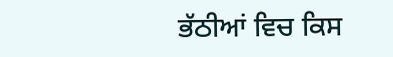ਭੱਠੀਆਂ ਵਿਚ ਕਿਸ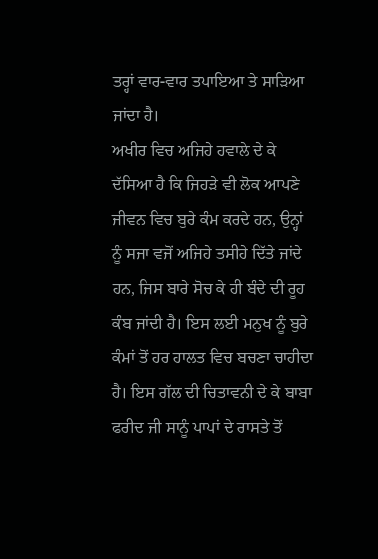ਤਰ੍ਹਾਂ ਵਾਰ-ਵਾਰ ਤਪਾਇਆ ਤੇ ਸਾੜਿਆ ਜਾਂਦਾ ਹੈ।
ਅਖੀਰ ਵਿਚ ਅਜਿਹੇ ਹਵਾਲੇ ਦੇ ਕੇ ਦੱਸਿਆ ਹੈ ਕਿ ਜਿਹੜੇ ਵੀ ਲੋਕ ਆਪਣੇ ਜੀਵਨ ਵਿਚ ਬੁਰੇ ਕੰਮ ਕਰਦੇ ਹਨ, ਉਨ੍ਹਾਂ ਨੂੰ ਸਜਾ ਵਜੋਂ ਅਜਿਹੇ ਤਸੀਹੇ ਦਿੱਤੇ ਜਾਂਦੇ ਹਨ, ਜਿਸ ਬਾਰੇ ਸੋਚ ਕੇ ਹੀ ਬੰਦੇ ਦੀ ਰੂਹ ਕੰਬ ਜਾਂਦੀ ਹੈ। ਇਸ ਲਈ ਮਨੁਖ ਨੂੰ ਬੁਰੇ ਕੰਮਾਂ ਤੋਂ ਹਰ ਹਾਲਤ ਵਿਚ ਬਚਣਾ ਚਾਹੀਦਾ ਹੈ। ਇਸ ਗੱਲ ਦੀ ਚਿਤਾਵਨੀ ਦੇ ਕੇ ਬਾਬਾ ਫਰੀਦ ਜੀ ਸਾਨੂੰ ਪਾਪਾਂ ਦੇ ਰਾਸਤੇ ਤੋਂ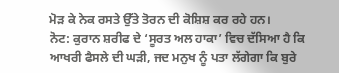ਮੋੜ ਕੇ ਨੇਕ ਰਸਤੇ ਉੱਤੇ ਤੋਰਨ ਦੀ ਕੋਸ਼ਿਸ਼ ਕਰ ਰਹੇ ਹਨ।
ਨੋਟ: ਕੁਰਾਨ ਸ਼ਰੀਫ ਦੇ ‘ਸੂਰਤ ਅਲ ਹਾਕਾ’ ਵਿਚ ਦੱਸਿਆ ਹੈ ਕਿ ਆਖਰੀ ਫੈਸਲੇ ਦੀ ਘੜੀ, ਜਦ ਮਨੁਖ ਨੂੰ ਪਤਾ ਲੱਗੇਗਾ ਕਿ ਬੁਰੇ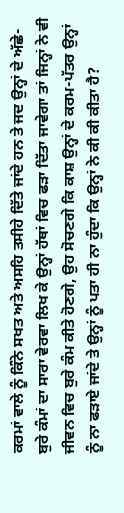ਕਰਮਾਂ ਵਾਲੇ ਨੂੰ ਕਿੰਨੇ ਸਖਤ ਅਤੇ ਅਸਹਿ ਤਸੀਹੇ ਦਿੱਤੇ ਜਾਂਦੇ ਹਨ ਤੇ ਜਦ ਉਨ੍ਹਾਂ ਦੇ ਅੱਛੇ-ਬੁਰੇ ਕੰਮਾਂ ਦਾ ਸਾਰਾ ਵੇਰਵਾ ਲਿਖ ਕੇ ਉਨ੍ਹਾਂ ਹੱਥਾਂ ਵਿਚ ਫੜਾ ਦਿੱਤਾ ਜਾਵੇਗਾ ਤਾਂ ਜਿਨ੍ਹਾਂ ਨੇ ਵੀ ਜੀਵਨ ਵਿਚ ਬੁਰੇ ਕੰਮ ਕੀਤੇ ਹੋਣਗੇ, ਉਹ ਸੋਚਣਗੇ ਕਿ ਕਾਸ਼ ਉਨ੍ਹਾਂ ਦੇ ਕਰਮ-ਪੱਤਰ ਉਨ੍ਹਾਂ ਨੂੰ ਨਾ ਫੜਾਏ ਜਾਂਦੇ ਤੇ ਉਨ੍ਹਾਂ ਨੂੰ ਪਤਾ ਹੀ ਨਾ ਹੁੰਦਾ ਕਿ ਉਨ੍ਹਾਂ ਨੇ ਕੀ ਕੀ ਕੀਤਾ ਹੈ?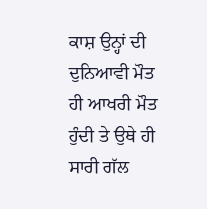ਕਾਸ਼ ਉਨ੍ਹਾਂ ਦੀ ਦੁਨਿਆਵੀ ਮੌਤ ਹੀ ਆਖਰੀ ਮੌਤ ਹੁੰਦੀ ਤੇ ਉਥੇ ਹੀ ਸਾਰੀ ਗੱਲ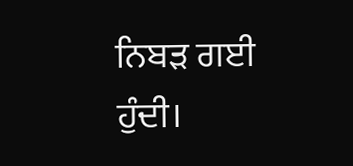ਨਿਬੜ ਗਈ ਹੁੰਦੀ।